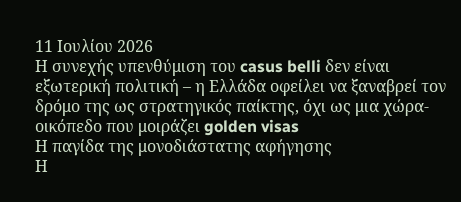11 Ιουλίου 2026
Η συνεχής υπενθύμιση του casus belli δεν είναι εξωτερική πολιτική – η Ελλάδα οφείλει να ξαναβρεί τον δρόμο της ως στρατηγικός παίκτης, όχι ως μια χώρα-οικόπεδο που μοιράζει golden visas
Η παγίδα της μονοδιάστατης αφήγησης
Η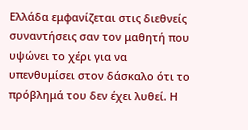Ελλάδα εμφανίζεται στις διεθνείς συναντήσεις σαν τον μαθητή που υψώνει το χέρι για να υπενθυμίσει στον δάσκαλο ότι το πρόβλημά του δεν έχει λυθεί. Η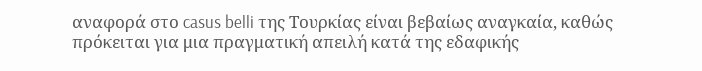αναφορά στο casus belli της Τουρκίας είναι βεβαίως αναγκαία, καθώς πρόκειται για μια πραγματική απειλή κατά της εδαφικής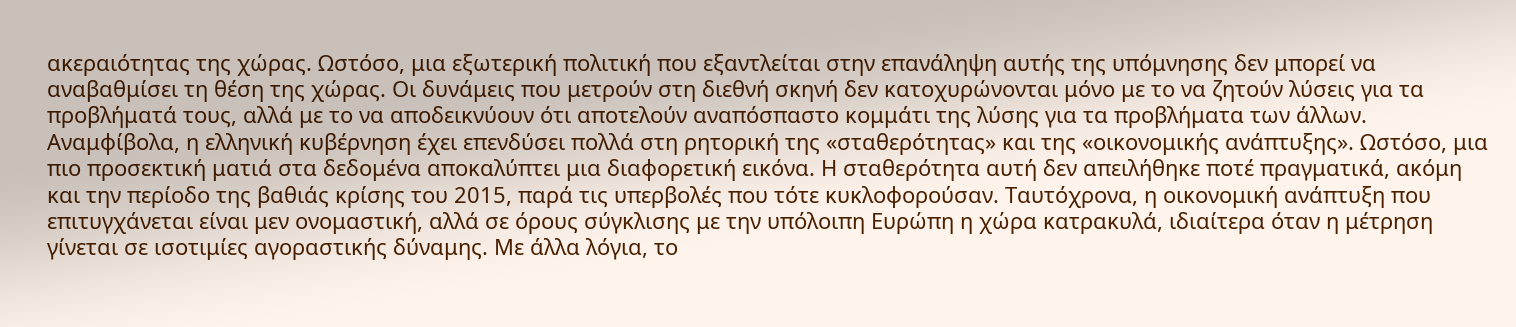ακεραιότητας της χώρας. Ωστόσο, μια εξωτερική πολιτική που εξαντλείται στην επανάληψη αυτής της υπόμνησης δεν μπορεί να αναβαθμίσει τη θέση της χώρας. Οι δυνάμεις που μετρούν στη διεθνή σκηνή δεν κατοχυρώνονται μόνο με το να ζητούν λύσεις για τα προβλήματά τους, αλλά με το να αποδεικνύουν ότι αποτελούν αναπόσπαστο κομμάτι της λύσης για τα προβλήματα των άλλων.
Αναμφίβολα, η ελληνική κυβέρνηση έχει επενδύσει πολλά στη ρητορική της «σταθερότητας» και της «οικονομικής ανάπτυξης». Ωστόσο, μια πιο προσεκτική ματιά στα δεδομένα αποκαλύπτει μια διαφορετική εικόνα. Η σταθερότητα αυτή δεν απειλήθηκε ποτέ πραγματικά, ακόμη και την περίοδο της βαθιάς κρίσης του 2015, παρά τις υπερβολές που τότε κυκλοφορούσαν. Ταυτόχρονα, η οικονομική ανάπτυξη που επιτυγχάνεται είναι μεν ονομαστική, αλλά σε όρους σύγκλισης με την υπόλοιπη Ευρώπη η χώρα κατρακυλά, ιδιαίτερα όταν η μέτρηση γίνεται σε ισοτιμίες αγοραστικής δύναμης. Με άλλα λόγια, το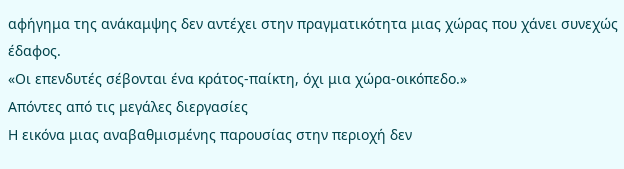αφήγημα της ανάκαμψης δεν αντέχει στην πραγματικότητα μιας χώρας που χάνει συνεχώς έδαφος.
«Οι επενδυτές σέβονται ένα κράτος-παίκτη, όχι μια χώρα-οικόπεδο.»
Απόντες από τις μεγάλες διεργασίες
Η εικόνα μιας αναβαθμισμένης παρουσίας στην περιοχή δεν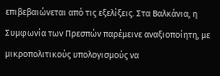επιβεβαιώνεται από τις εξελίξεις. Στα Βαλκάνια, η Συμφωνία των Πρεσπών παρέμεινε αναξιοποίητη, με μικροπολιτικούς υπολογισμούς να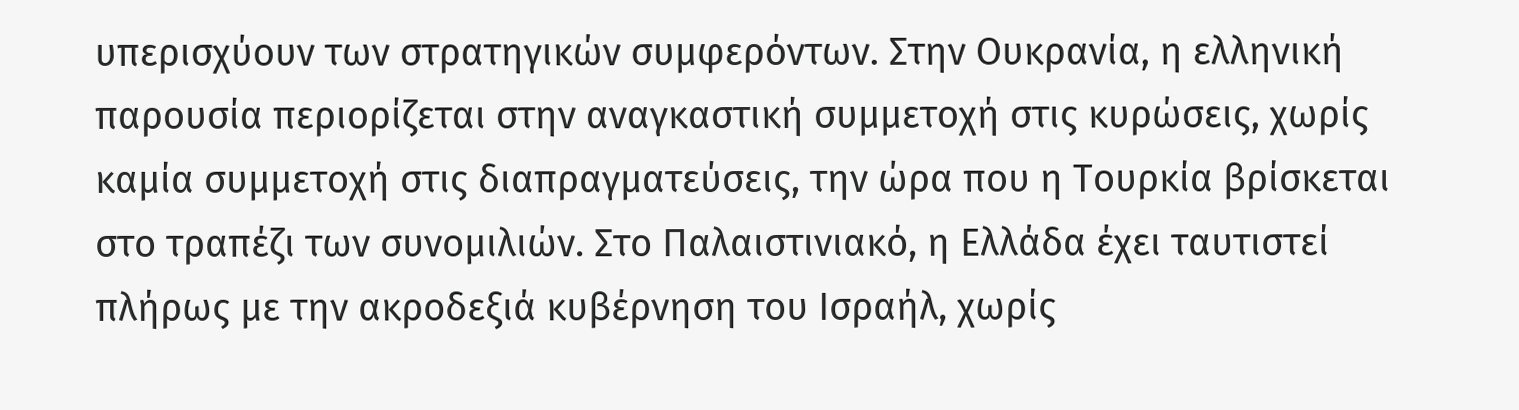υπερισχύουν των στρατηγικών συμφερόντων. Στην Ουκρανία, η ελληνική παρουσία περιορίζεται στην αναγκαστική συμμετοχή στις κυρώσεις, χωρίς καμία συμμετοχή στις διαπραγματεύσεις, την ώρα που η Τουρκία βρίσκεται στο τραπέζι των συνομιλιών. Στο Παλαιστινιακό, η Ελλάδα έχει ταυτιστεί πλήρως με την ακροδεξιά κυβέρνηση του Ισραήλ, χωρίς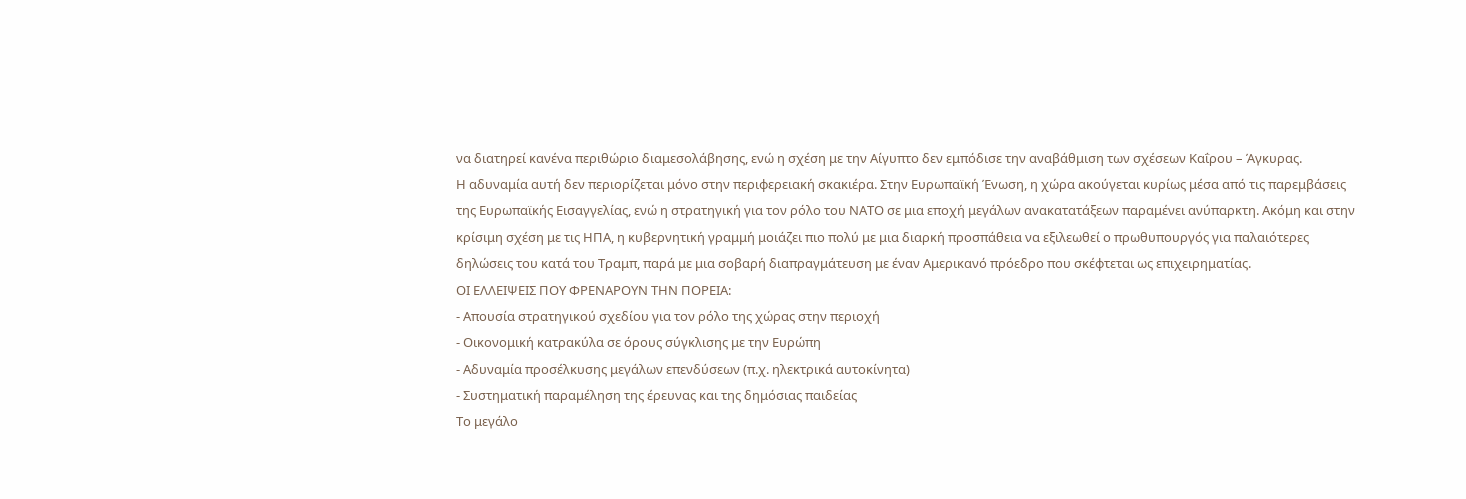να διατηρεί κανένα περιθώριο διαμεσολάβησης, ενώ η σχέση με την Αίγυπτο δεν εμπόδισε την αναβάθμιση των σχέσεων Καΐρου – Άγκυρας.
Η αδυναμία αυτή δεν περιορίζεται μόνο στην περιφερειακή σκακιέρα. Στην Ευρωπαϊκή Ένωση, η χώρα ακούγεται κυρίως μέσα από τις παρεμβάσεις της Ευρωπαϊκής Εισαγγελίας, ενώ η στρατηγική για τον ρόλο του ΝΑΤΟ σε μια εποχή μεγάλων ανακατατάξεων παραμένει ανύπαρκτη. Ακόμη και στην κρίσιμη σχέση με τις ΗΠΑ, η κυβερνητική γραμμή μοιάζει πιο πολύ με μια διαρκή προσπάθεια να εξιλεωθεί ο πρωθυπουργός για παλαιότερες δηλώσεις του κατά του Τραμπ, παρά με μια σοβαρή διαπραγμάτευση με έναν Αμερικανό πρόεδρο που σκέφτεται ως επιχειρηματίας.
ΟΙ ΕΛΛΕΙΨΕΙΣ ΠΟΥ ΦΡΕΝΑΡΟΥΝ ΤΗΝ ΠΟΡΕΙΑ:
- Απουσία στρατηγικού σχεδίου για τον ρόλο της χώρας στην περιοχή
- Οικονομική κατρακύλα σε όρους σύγκλισης με την Ευρώπη
- Αδυναμία προσέλκυσης μεγάλων επενδύσεων (π.χ. ηλεκτρικά αυτοκίνητα)
- Συστηματική παραμέληση της έρευνας και της δημόσιας παιδείας
Το μεγάλο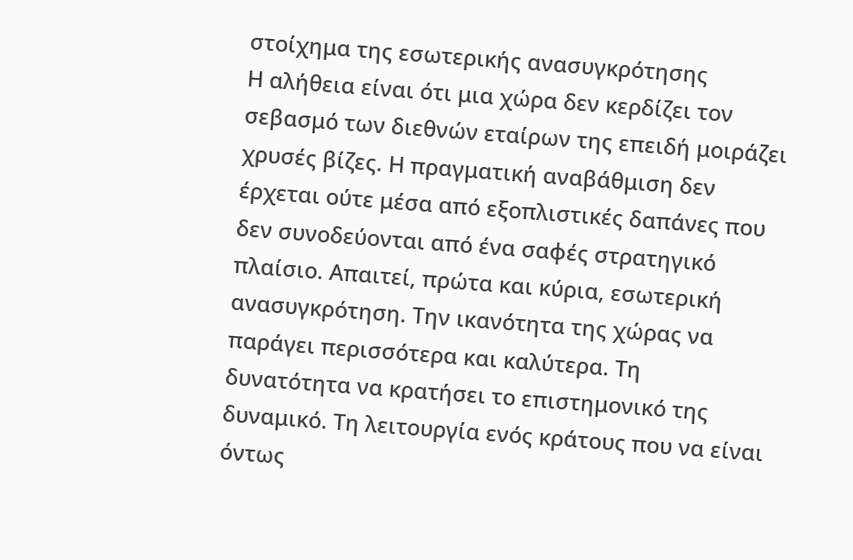στοίχημα της εσωτερικής ανασυγκρότησης
Η αλήθεια είναι ότι μια χώρα δεν κερδίζει τον σεβασμό των διεθνών εταίρων της επειδή μοιράζει χρυσές βίζες. Η πραγματική αναβάθμιση δεν έρχεται ούτε μέσα από εξοπλιστικές δαπάνες που δεν συνοδεύονται από ένα σαφές στρατηγικό πλαίσιο. Απαιτεί, πρώτα και κύρια, εσωτερική ανασυγκρότηση. Την ικανότητα της χώρας να παράγει περισσότερα και καλύτερα. Τη δυνατότητα να κρατήσει το επιστημονικό της δυναμικό. Τη λειτουργία ενός κράτους που να είναι όντως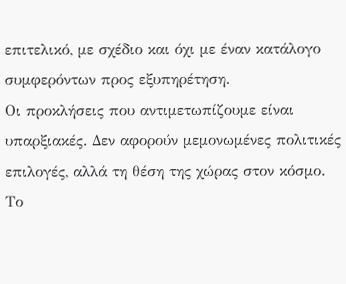επιτελικό, με σχέδιο και όχι με έναν κατάλογο συμφερόντων προς εξυπηρέτηση.
Οι προκλήσεις που αντιμετωπίζουμε είναι υπαρξιακές. Δεν αφορούν μεμονωμένες πολιτικές επιλογές, αλλά τη θέση της χώρας στον κόσμο. Το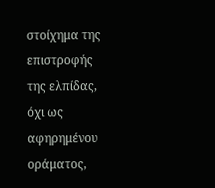στοίχημα της επιστροφής της ελπίδας, όχι ως αφηρημένου οράματος,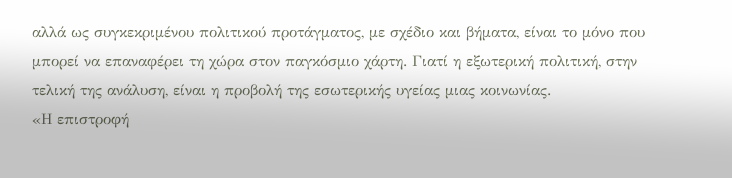αλλά ως συγκεκριμένου πολιτικού προτάγματος, με σχέδιο και βήματα, είναι το μόνο που μπορεί να επαναφέρει τη χώρα στον παγκόσμιο χάρτη. Γιατί η εξωτερική πολιτική, στην τελική της ανάλυση, είναι η προβολή της εσωτερικής υγείας μιας κοινωνίας.
«Η επιστροφή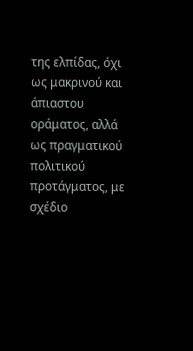της ελπίδας, όχι ως μακρινού και άπιαστου οράματος, αλλά ως πραγματικού πολιτικού προτάγματος, με σχέδιο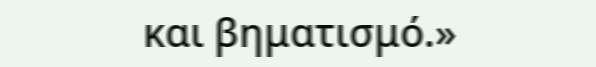και βηματισμό.»